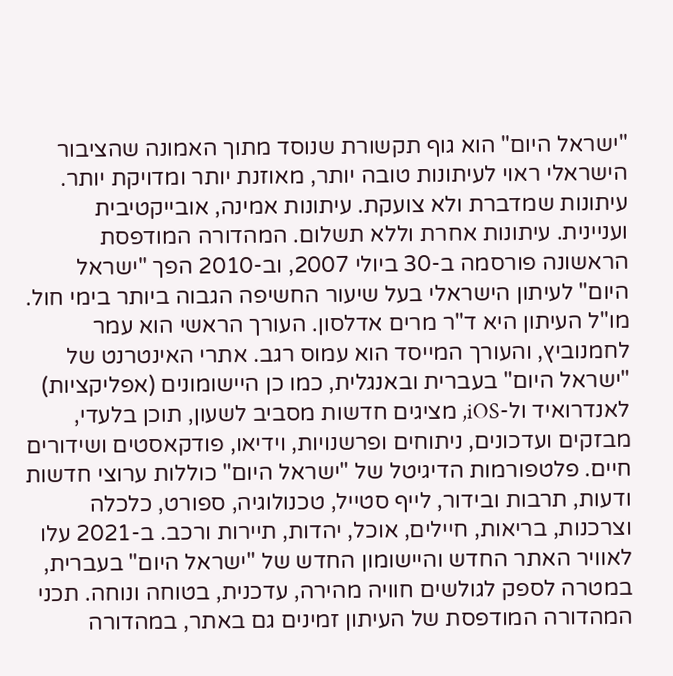"ישראל היום" הוא גוף תקשורת שנוסד מתוך האמונה שהציבור הישראלי ראוי לעיתונות טובה יותר, מאוזנת יותר ומדויקת יותר. עיתונות שמדברת ולא צועקת. עיתונות אמינה, אובייקטיבית ועניינית. עיתונות אחרת וללא תשלום. המהדורה המודפסת הראשונה פורסמה ב-30 ביולי 2007, וב-2010 הפך "ישראל היום" לעיתון הישראלי בעל שיעור החשיפה הגבוה ביותר בימי חול. מו"ל העיתון היא ד"ר מרים אדלסון. העורך הראשי הוא עמר לחמנוביץ, והעורך המייסד הוא עמוס רגב. אתרי האינטרנט של "ישראל היום" בעברית ובאנגלית, כמו כן היישומונים (אפליקציות) לאנדרואיד ול-iOS, מציגים חדשות מסביב לשעון, תוכן בלעדי, מבזקים ועדכונים, ניתוחים ופרשנויות, וידיאו, פודקאסטים ושידורים חיים. פלטפורמות הדיגיטל של "ישראל היום" כוללות ערוצי חדשות ודעות, תרבות ובידור, לייף סטייל, טכנולוגיה, ספורט, כלכלה וצרכנות, בריאות, חיילים, אוכל, יהדות, תיירות ורכב. ב-2021 עלו לאוויר האתר החדש והיישומון החדש של "ישראל היום" בעברית, במטרה לספק לגולשים חוויה מהירה, עדכנית, בטוחה ונוחה. תכני המהדורה המודפסת של העיתון זמינים גם באתר, במהדורה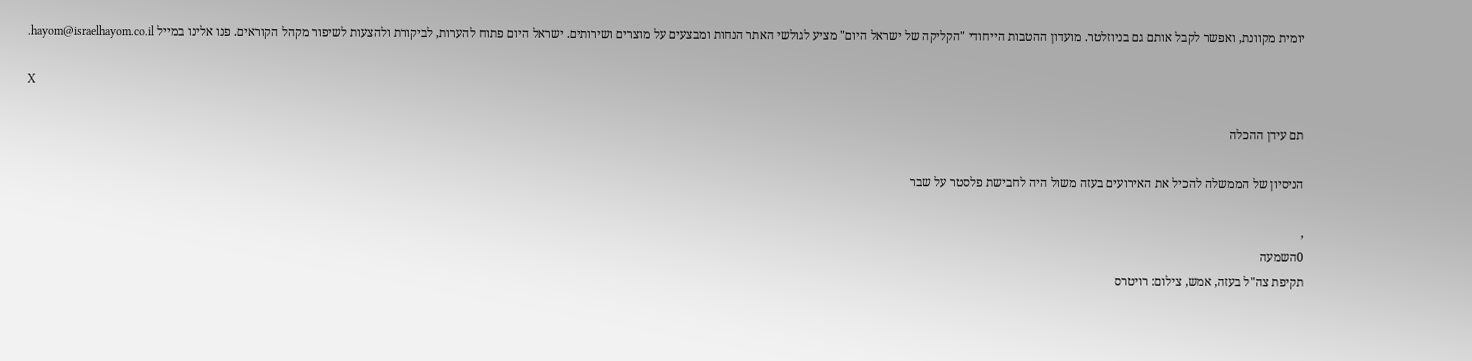יומית מקוונת, ואפשר לקבל אותם גם בניוזלטר. מועדון ההטבות הייחודי "הקליקה של ישראל היום" מציע לגולשי האתר הנחות ומבצעים על מוצרים ושירותים. ישראל היום פתוח להערות, לביקורת ולהצעות לשיפור מקהל הקוראים. פנו אלינו במייל hayom@israelhayom.co.il.

X

תם עידן ההכלה

הניסיון של הממשלה להכיל את האירועים בעזה משול היה לחבישת פלסטר על שבר

,
0השמעה
תקיפת צה"ל בעזה, אמש, צילום: רויטרס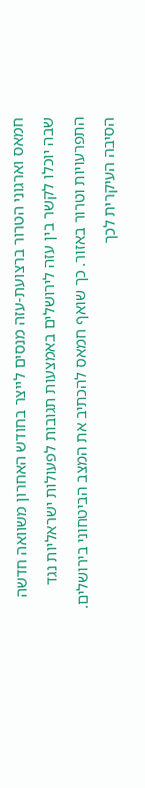חמאס וארגוני הטרור ברצועת-עזה מנסים לייצר בחודש האחרון משוואה חדשה שבה יוכלו לקשר בין עזה לירושלים באמצעות תגובות לפעולות ישראליות נגד התפרעויות וטרור באזור. כך שואף חמאס להכתיב את המצב הביטחוני בירושלים. הסיבה העיקרית לכך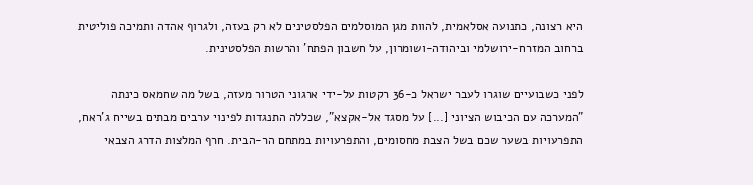היא רצונה, כתנועה אסלאמית, להוות מגן המוסלמים הפלסטינים לא רק בעזה, ולגרוף אהדה ותמיכה פוליטית ברחוב המזרח-ירושלמי וביהודה-ושומרון, על חשבון הפתח' והרשות הפלסטינית.

לפני כשבועיים שוגרו לעבר ישראל כ-36 רקטות על-ידי ארגוני הטרור מעזה, בשל מה שחמאס כינתה "המערכה עם הכיבוש הציוני [...] על מסגד אל-אקצא", שכללה התנגדות לפינוי ערבים מבתים בשייח ג'ראח, התפרעויות בשער שכם בשל הצבת מחסומים, והתפרעויות במתחם הר-הבית. חרף המלצות הדרג הצבאי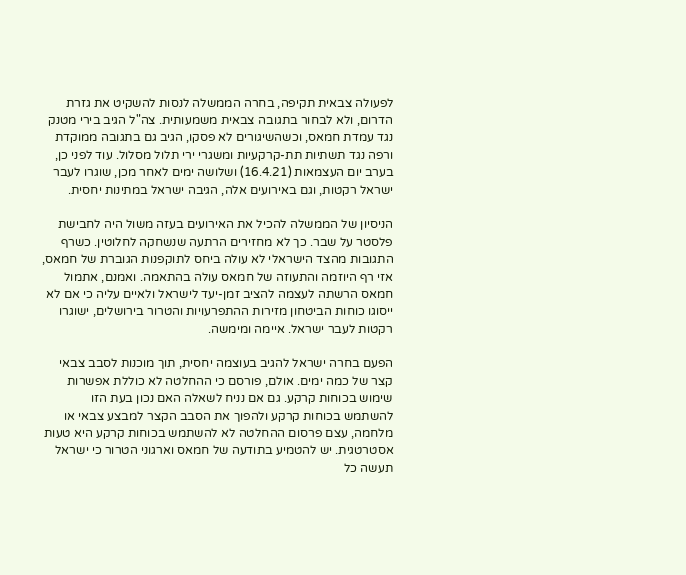לפעולה צבאית תקיפה, בחרה הממשלה לנסות להשקיט את גזרת הדרום, ולא לבחור בתגובה צבאית משמעותית. צה"ל הגיב בירי מטנק נגד עמדת חמאס, וכשהשיגורים לא פסקו, הגיב גם בתגובה ממוקדת ורפה נגד תשתיות תת-קרקעיות ומשגרי ירי תלול מסלול. עוד לפני כן, בערב יום העצמאות (16.4.21) ושלושה ימים לאחר מכן, שוגרו לעבר ישראל רקטות, וגם באירועים אלה, הגיבה ישראל במתינות יחסית.

הניסיון של הממשלה להכיל את האירועים בעזה משול היה לחבישת פלסטר על שבר. כך לא מחזירים הרתעה שנשחקה לחלוטין. כשרף התגובות מהצד הישראלי לא עולה ביחס לתוקפנות הגוברת של חמאס, אזי רף היוזמה והתעוזה של חמאס עולה בהתאמה. ואמנם, אתמול חמאס הרשתה לעצמה להציב זמן-יעד לישראל ולאיים עליה כי אם לא ייסוגו כוחות הביטחון מזירות ההתפרעויות והטרור בירושלים, ישוגרו רקטות לעבר ישראל. איימה ומימשה.

הפעם בחרה ישראל להגיב בעוצמה יחסית, תוך מוכנות לסבב צבאי קצר של כמה ימים. אולם, פורסם כי ההחלטה לא כוללת אפשרות שימוש בכוחות קרקע. גם אם נניח לשאלה האם נכון בעת הזו להשתמש בכוחות קרקע ולהפוך את הסבב הקצר למבצע צבאי או מלחמה, עצם פרסום ההחלטה לא להשתמש בכוחות קרקע היא טעות אסטרטגית. יש להטמיע בתודעה של חמאס וארגוני הטרור כי ישראל תעשה כל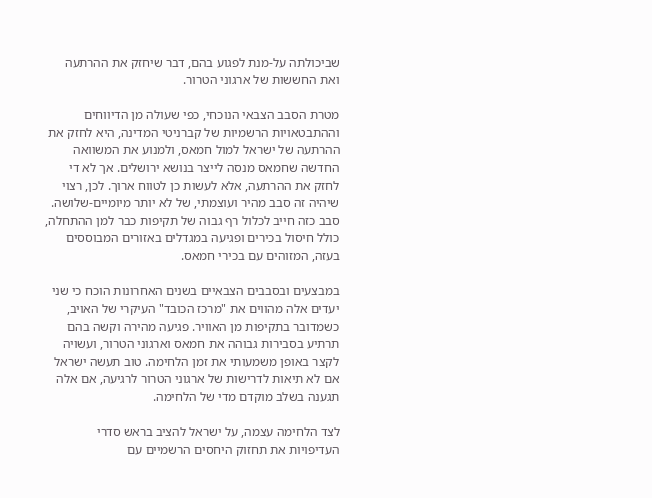שביכולתה על-מנת לפגוע בהם, דבר שיחזק את ההרתעה ואת החששות של ארגוני הטרור.

מטרת הסבב הצבאי הנוכחי, כפי שעולה מן הדיווחים וההתבטאויות הרשמיות של קברניטי המדינה, היא לחזק את ההרתעה של ישראל למול חמאס, ולמנוע את המשוואה החדשה שחמאס מנסה לייצר בנושא ירושלים. אך לא די לחזק את ההרתעה, אלא לעשות כן לטווח ארוך. לכן, רצוי שיהיה זה סבב מהיר ועוצמתי, של לא יותר מיומיים-שלושה. סבב כזה חייב לכלול רף גבוה של תקיפות כבר למן ההתחלה, כולל חיסול בכירים ופגיעה במגדלים באזורים המבוססים בעזה, המזוהים עם בכירי חמאס.

במבצעים ובסבבים הצבאיים בשנים האחרונות הוכח כי שני יעדים אלה מהווים את "מרכז הכובד" העיקרי של האויב, כשמדובר בתקיפות מן האוויר. פגיעה מהירה וקשה בהם תרתיע בסבירות גבוהה את חמאס וארגוני הטרור, ועשויה לקצר באופן משמעותי את זמן הלחימה. טוב תעשה ישראל אם לא תיאות לדרישות של ארגוני הטרור לרגיעה, אם אלה תגענה בשלב מוקדם מדי של הלחימה.

לצד הלחימה עצמה, על ישראל להציב בראש סדרי העדיפויות את תחזוק היחסים הרשמיים עם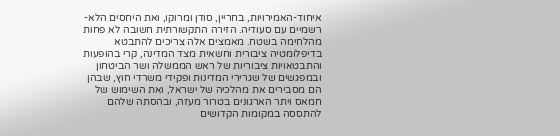איחוד-האמירויות, בחריין, סודן ומרוקו, ואת היחסים הלא-רשמיים עם סעודיה. הזירה התקשורתית חשובה לא פחות מהלחימה בשטח. מאמצים אלה צריכים להתבטא בדיפלומטיה ציבורית וחשאית מצד המדינה, קרי בהופעות והתבטאויות ציבוריות של ראש הממשלה ושר הביטחון ובמפגשים של שגרירי המדינות ופקידי משרדי חוץ, שבהן הם מסבירים את מהלכיה של ישראל, ואת השימוש של חמאס ויתר הארגונים בטרור מעזה, ובהסתה שלהם להתססה במקומות הקדושים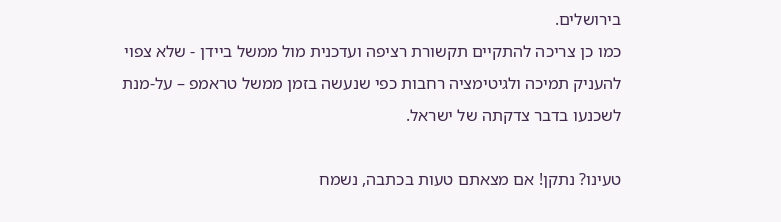בירושלים.
כמו כן צריכה להתקיים תקשורת רציפה ועדכנית מול ממשל ביידן - שלא צפוי להעניק תמיכה ולגיטימציה רחבות כפי שנעשה בזמן ממשל טראמפ – על-מנת לשכנעו בדבר צדקתה של ישראל.

טעינו? נתקן! אם מצאתם טעות בכתבה, נשמח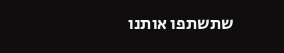שתשתפו אותנו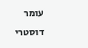עומר דוסטרי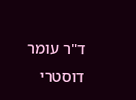ד"ר עומר דוסטרי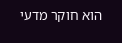הוא חוקר מדעי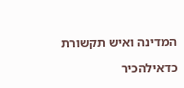המדינה ואיש תקשורת

כדאילהכיר